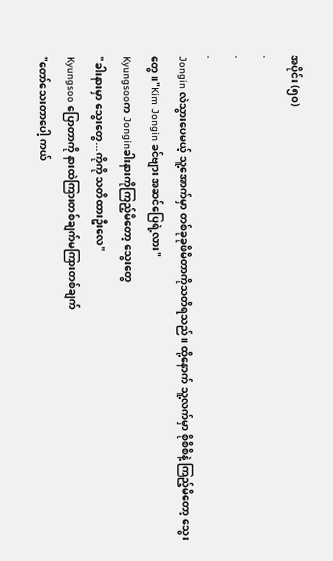အပိုင်း (၅၀)
.
.
.
Jongin လဲသွားပေမယ့် သူ့အောက်မှာ တစ်ခုခုဖိမိတာကိုသတိရသည်။ ထို့နောက် သူ့လက်မှာ စိုစိစိနဲ့ ကြည့်မိတော့ သွေးတွေ။"Kim Jongin ခင်ဗျား အဆင်ပြေရဲ့လား"
Kyungsooက Jonginခါးနားကိုကြည့်မိတော့ သွေးတွေ
"ခါးနားမှာ သွေးတွေ...ကိုကို သတိထားဦးလေ"
Kyungsoo ပြောတာကို နားထဲကြားတစ်ချက်မကြားတစ်ချက်
"တော်သေးတာပေါ့ ကယ်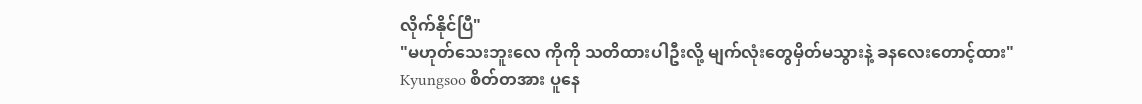လိုက်နိုင်ပြီ"
"မဟုတ်သေးဘူးလေ ကိုကို သတိထားပါဦးလို့ မျက်လုံးတွေမှိတ်မသွားနဲ့ ခနလေးတောင့်ထား"
Kyungsoo စိတ်တအား ပူနေ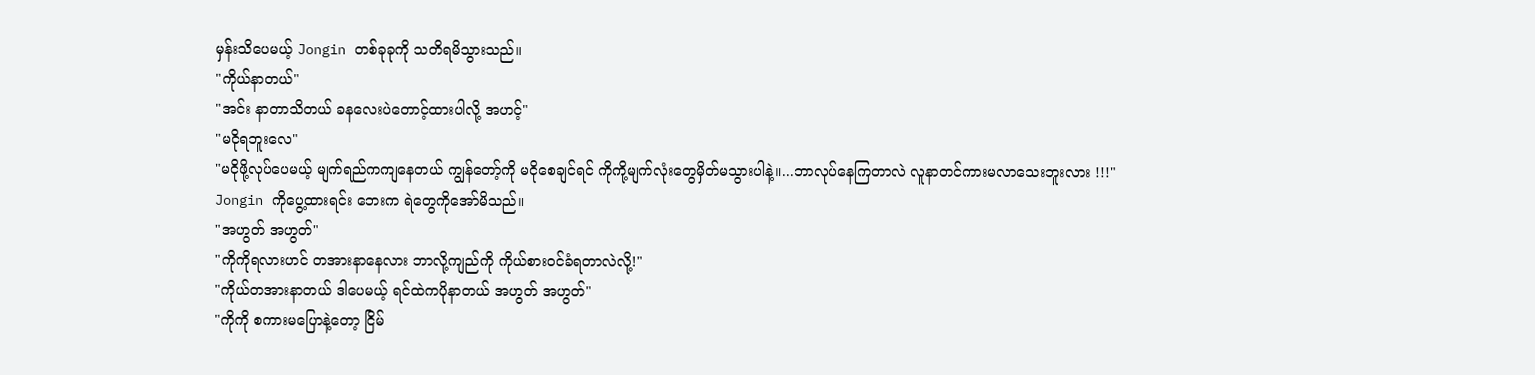မှန်းသိပေမယ့် Jongin တစ်ခုခုကို သတိရမိသွားသည်။
"ကိုယ်နာတယ်"
"အင်း နာတာသိတယ် ခနလေးပဲတောင့်ထားပါလို့ အဟင့်"
"မငိုရဘူးလေ"
"မငိုဖို့လုပ်ပေမယ့် မျက်ရည်ကကျနေတယ် ကျွန်တော့်ကို မငိုစေချင်ရင် ကိုကို့မျက်လုံးတွေမှိတ်မသွားပါနဲ့။...ဘာလုပ်နေကြတာလဲ လူနာတင်ကားမလာသေးဘူးလား !!!"
Jongin ကိုပွေ့ထားရင်း ဘေးက ရဲတွေကိုအော်မိသည်။
"အဟွတ် အဟွတ်"
"ကိုကိုရလားဟင် တအားနာနေလား ဘာလို့ကျည်ကို ကိုယ်စား၀င်ခံရတာလဲလို့!"
"ကိုယ်တအားနာတယ် ဒါပေမယ့် ရင်ထဲကပိုနာတယ် အဟွတ် အဟွတ်"
"ကိုကို စကားမပြောနဲ့တော့ ငြိမ်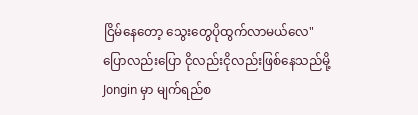ငြိမ်နေတော့ သွေးတွေပိုထွက်လာမယ်လေ"
ပြောလည်းပြော ငိုလည်းငိုလည်းဖြစ်နေသည်မို့ Jongin မှာ မျက်ရည်စ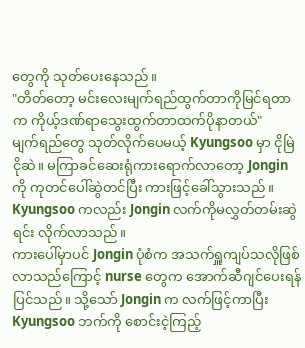တွေကို သုတ်ပေးနေသည်။
"တိတ်တော့ မင်းလေးမျက်ရည်ထွက်တာကိုမြင်ရတာက ကိုယ့်ဒဏ်ရာသွေးထွက်တာထက်ပိုနာတယ်"
မျက်ရည်တွေ သုတ်လိုက်ပေမယ့် Kyungsoo မှာ ငိုမြဲငိုဆဲ။ မကြာခင်ဆေးရုံကားရောက်လာတော့ Jongin ကို ကုတင်ပေါ်ဆွဲတင်ပြီး ကားဖြင့်ခေါ်သွားသည်။ Kyungsoo ကလည်း Jongin လက်ကိုမလွှတ်တမ်းဆွဲရင်း လိုက်လာသည်။
ကားပေါ်မှာပင် Jongin ပုံစံက အသက်ရှူကျပ်သလိုဖြစ်လာသည်ကြောင့် nurse တွေက အောက်ဆီဂျင်ပေးရန်ပြင်သည်။ သို့သော် Jongin က လက်ဖြင့်ကာပြီး Kyungsoo ဘက်ကို စောင်းငဲ့ကြည့်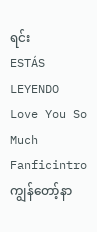ရင်း
ESTÁS LEYENDO
Love You So Much
Fanficintro ကျွန်တော့်နာ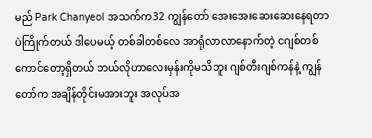မည် Park Chanyeol အသက်က32 ကျွန်တော် အေးအေးဆေးဆေးနေရတာပဲကြိုက်တယ် ဒါပေမယ့် တစ်ခါတစ်လေ အာရုံလာလာနောက်တဲ့ ငဂျစ်တစ်ကောင်တော့ရှိတယ် ဘယ်လိုဟာလေးမှန်းကိုမသိဘူး ဂျစ်တီးဂျစ်ကန်နဲ့ ကျွန်တော်က အချိန်တိုင်းမအားဘူး အလုပ်အ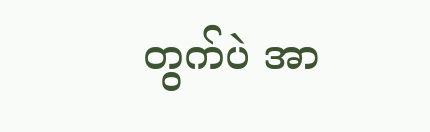တွက်ပဲ အာ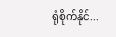ရုံစိုက်နိုင်...